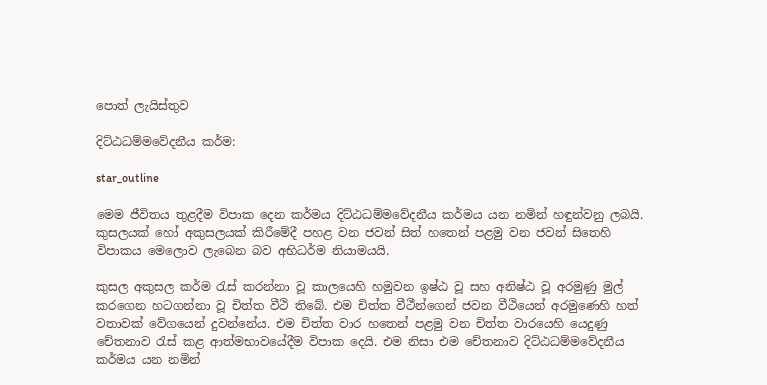පොත් ලැයිස්තුව

දිට්ඨධම්මවේදනීය කර්ම:

star_outline

මෙම ජීවිතය තුළදීම විපාක දෙන කර්මය දිට්ඨධම්මවේදනීය කර්මය යන නමින් හඳුන්වනු ලබයි. කුසලයක් හෝ අකුසලයක් කිරීමේදී පහළ වන ජවන් සිත් හතෙන් පළමු වන ජවන් සිතෙහි විපාකය මෙලොව ලැබෙන බව අභිධර්ම නියාමයයි.

කුසල අකුසල කර්ම රැස් කරන්නා වූ කාලයෙහි හමුවන ඉෂ්ඨ වූ සහ අනිෂ්ඨ වූ අරමුණු මුල් කරගෙන හටගන්නා වූ චිත්ත වීථි තිබේ. එම චිත්ත වීථීන්ගෙන් ජවන වීථියෙන් අරමුණෙහි හත් වතාවක් වේගයෙන් දුවන්නේය. එම චිත්ත වාර හතෙන් පළමු වන චිත්ත වාරයෙහි යෙදුණු චේතනාව රැස් කළ ආත්මභාවයේදීම විපාක දෙයි. එම නිසා එම චේතනාව දිට්ඨධම්මවේදනීය කර්මය යන නමින්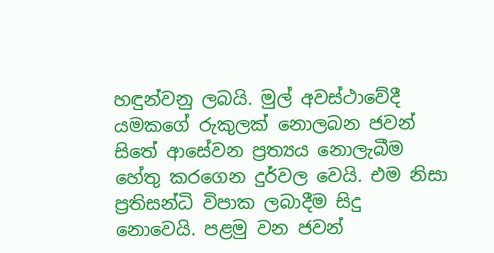හඳුන්වනු ලබයි. මුල් අවස්ථාවේදී යමකගේ රුකුලක් නොලබන ජවන් සිතේ ආසේවන ප්‍රත්‍යය නොලැබීම හේතු කරගෙන දුර්වල වෙයි. එම නිසා ප්‍රතිසන්ධි විපාක ලබාදීම සිදු නොවෙයි. පළමු වන ජවන්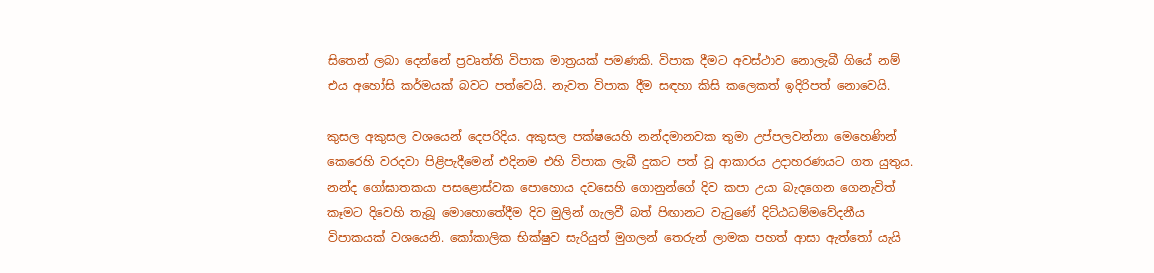සිතෙන් ලබා දෙන්නේ ප්‍රවෘත්ති විපාක මාත්‍රයක් පමණකි. විපාක දීමට අවස්ථාව නොලැබී ගියේ නම් එය අහෝසි කර්මයක් බවට පත්වෙයි. නැවත විපාක දීම සඳහා කිසි කලෙකත් ඉදිරිපත් නොවෙයි.

කුසල අකුසල වශයෙන් දෙපරිදිය. අකුසල පක්ෂයෙහි නන්දමානවක තුමා උප්පලවන්නා මෙහෙණින් කෙරෙහි වරදවා පිළිපැදීමෙන් එදිනම එහි විපාක ලැබී දුකට පත් වූ ආකාරය උදාහරණයට ගත යුතුය. නන්ද ගෝඝාතකයා පසළොස්වක පොහොය දවසෙහි ගොනුන්ගේ දිව කපා උයා බැදගෙන ගෙනැවිත් කෑමට දිවෙහි තැබූ මොහොතේදීම දිව මුලින් ගැලවී බත් පිඟානට වැටුණේ දිට්ඨධම්මවේදනීය විපාකයක් වශයෙනි. කෝකාලික භික්ෂුව සැරියුත් මුගලන් තෙරුන් ලාමක පහත් ආසා ඇත්තෝ යැයි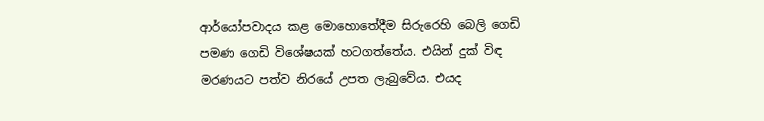ආර්යෝපවාදය කළ මොහොතේදීම සිරුරෙහි බෙලි ගෙඩි පමණ ගෙඩි විශේෂයක් හටගත්තේය. එයින් දුක් විඳ මරණයට පත්ව නිරයේ උපත ලැබුවේය. එයද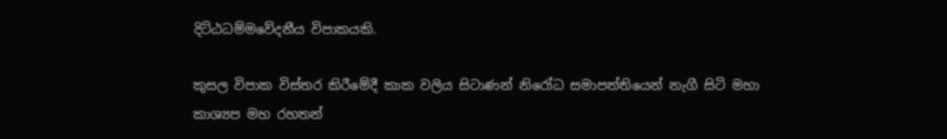දිට්ඨධම්මවේදනීය විපාකයකි.

කුසල විපාක විස්තර කිරීමේදී කාක වලිය සිටාණන් නිරෝධ සමාපත්තියෙන් නැගී සිටි මහා කාශ්‍යප මහ රහතන්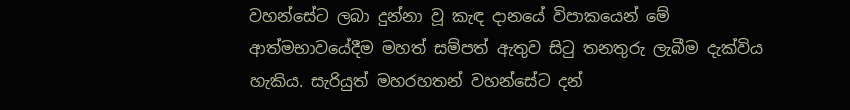වහන්සේට ලබා දුන්නා වූ කැඳ දානයේ විපාකයෙන් මේ ආත්මභාවයේදීම මහත් සම්පත් ඇතුව සිටු තනතුරු ලැබීම දැක්විය හැකිය. සැරියුත් මහරහතන් වහන්සේට දන්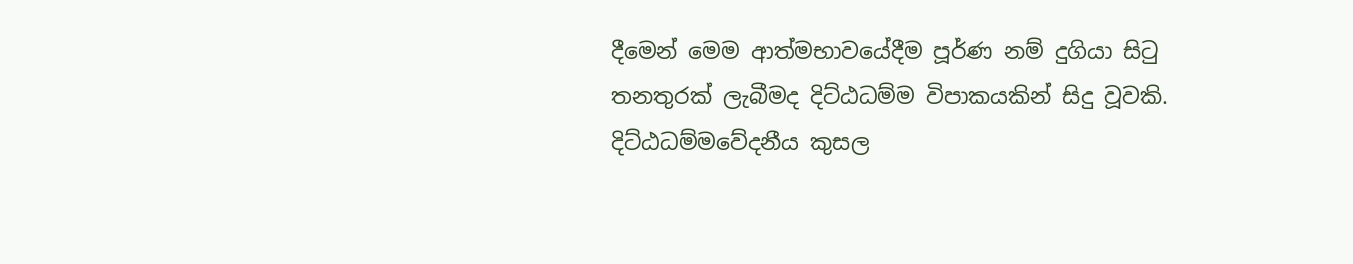දීමෙන් මෙම ආත්මභාවයේදීම පූර්ණ නම් දුගියා සිටු තනතුරක් ලැබීමද දිට්ඨධම්ම විපාකයකින් සිදු වූවකි. දිට්ඨධම්මවේදනීය කුසල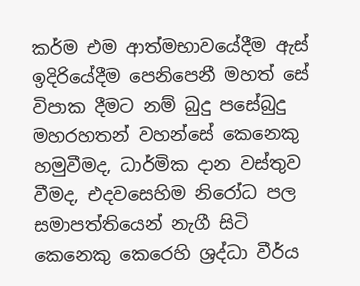කර්ම එම ආත්මභාවයේදීම ඇස් ඉදිරියේදීම පෙනිපෙනී මහත් සේ විපාක දීමට නම් බුදු පසේබුදු මහරහතන් වහන්සේ කෙනෙකු හමුවීමද, ධාර්මික දාන වස්තුව වීමද, එදවසෙහිම නිරෝධ පල සමාපත්තියෙන් නැගී සිටි කෙනෙකු කෙරෙහි ශ්‍රද්ධා වීර්ය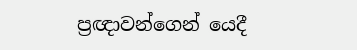ප්‍රඥාවන්ගෙන් යෙදී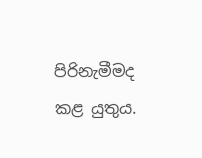පිරිනැමීමද කළ යුතුය.